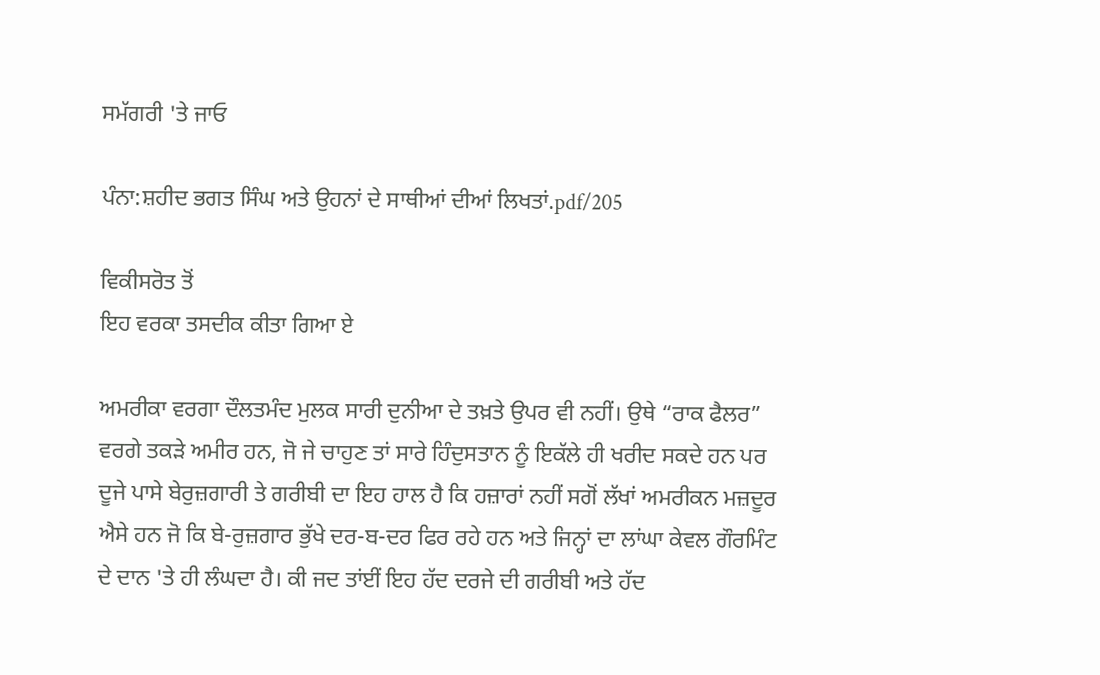ਸਮੱਗਰੀ 'ਤੇ ਜਾਓ

ਪੰਨਾ:ਸ਼ਹੀਦ ਭਗਤ ਸਿੰਘ ਅਤੇ ਉਹਨਾਂ ਦੇ ਸਾਥੀਆਂ ਦੀਆਂ ਲਿਖਤਾਂ.pdf/205

ਵਿਕੀਸਰੋਤ ਤੋਂ
ਇਹ ਵਰਕਾ ਤਸਦੀਕ ਕੀਤਾ ਗਿਆ ਏ

ਅਮਰੀਕਾ ਵਰਗਾ ਦੌਲਤਮੰਦ ਮੁਲਕ ਸਾਰੀ ਦੁਨੀਆ ਦੇ ਤਖ਼ਤੇ ਉਪਰ ਵੀ ਨਹੀਂ। ਉਥੇ “ਰਾਕ ਫੈਲਰ” ਵਰਗੇ ਤਕੜੇ ਅਮੀਰ ਹਨ, ਜੋ ਜੇ ਚਾਹੁਣ ਤਾਂ ਸਾਰੇ ਹਿੰਦੁਸਤਾਨ ਨੂੰ ਇਕੱਲੇ ਹੀ ਖਰੀਦ ਸਕਦੇ ਹਨ ਪਰ ਦੂਜੇ ਪਾਸੇ ਬੇਰੁਜ਼ਗਾਰੀ ਤੇ ਗਰੀਬੀ ਦਾ ਇਹ ਹਾਲ ਹੈ ਕਿ ਹਜ਼ਾਰਾਂ ਨਹੀਂ ਸਗੋਂ ਲੱਖਾਂ ਅਮਰੀਕਨ ਮਜ਼ਦੂਰ ਐਸੇ ਹਨ ਜੋ ਕਿ ਬੇ-ਰੁਜ਼ਗਾਰ ਭੁੱਖੇ ਦਰ-ਬ-ਦਰ ਫਿਰ ਰਹੇ ਹਨ ਅਤੇ ਜਿਨ੍ਹਾਂ ਦਾ ਲਾਂਘਾ ਕੇਵਲ ਗੌਰਮਿੰਟ ਦੇ ਦਾਨ 'ਤੇ ਹੀ ਲੰਘਦਾ ਹੈ। ਕੀ ਜਦ ਤਾਂਈਂ ਇਹ ਹੱਦ ਦਰਜੇ ਦੀ ਗਰੀਬੀ ਅਤੇ ਹੱਦ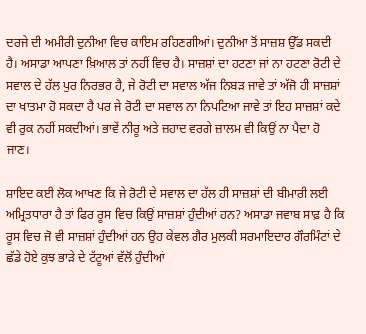ਦਰਜੇ ਦੀ ਅਮੀਰੀ ਦੁਨੀਆ ਵਿਚ ਕਾਇਮ ਰਹਿਣਗੀਆਂ। ਦੁਨੀਆ ਤੋਂ ਸਾਜ਼ਸ਼ ਉੱਡ ਸਕਦੀ ਹੈ। ਅਸਾਡਾ ਆਪਣਾ ਖ਼ਿਆਲ ਤਾਂ ਨਹੀਂ ਵਿਚ ਹੈ। ਸਾਜ਼ਸ਼ਾਂ ਦਾ ਹਟਣਾ ਜਾਂ ਨਾ ਹਟਣਾ ਰੋਟੀ ਦੇ ਸਵਾਲ ਦੇ ਹੱਲ ਪੁਰ ਨਿਰਭਰ ਹੈ, ਜੇ ਰੋਟੀ ਦਾ ਸਵਾਲ ਅੱਜ ਨਿਬੜ ਜਾਵੇ ਤਾਂ ਅੱਜੋ ਹੀ ਸਾਜ਼ਸ਼ਾਂ ਦਾ ਖਾਤਮਾ ਹੋ ਸਕਦਾ ਹੈ ਪਰ ਜੇ ਰੋਟੀ ਦਾ ਸਵਾਲ ਨਾ ਨਿਪਟਿਆ ਜਾਵੇ ਤਾਂ ਇਹ ਸਾਜ਼ਸ਼ਾਂ ਕਦੇ ਵੀ ਰੁਕ ਨਹੀਂ ਸਕਦੀਆਂ। ਭਾਵੇਂ ਨੀਰੂ ਅਤੇ ਜ਼ਹਾਦ ਵਰਗੇ ਜ਼ਾਲਮ ਵੀ ਕਿਉਂ ਨਾ ਪੈਦਾ ਹੋ ਜਾਣ।

ਸ਼ਾਇਦ ਕਈ ਲੋਕ ਆਖਣ ਕਿ ਜੇ ਰੋਟੀ ਦੇ ਸਵਾਲ ਦਾ ਹੱਲ ਹੀ ਸਾਜ਼ਸ਼ਾਂ ਦੀ ਬੀਮਾਰੀ ਲਈ ਅਮ੍ਰਿਤਧਾਰਾ ਹੈ ਤਾਂ ਫਿਰ ਰੂਸ ਵਿਚ ਕਿਉਂ ਸਾਜ਼ਸ਼ਾਂ ਹੁੰਦੀਆਂ ਹਨ? ਅਸਾਡਾ ਜਵਾਬ ਸਾਫ਼ ਹੈ ਕਿ ਰੂਸ ਵਿਚ ਜੋ ਵੀ ਸਾਜ਼ਸ਼ਾਂ ਹੁੰਦੀਆਂ ਹਨ ਉਹ ਕੇਵਲ ਗੈਰ ਮੁਲਕੀ ਸਰਮਾਇਦਾਰ ਗੌਰਮਿੰਟਾਂ ਦੇ ਛੱਡੇ ਹੋਏ ਕੁਝ ਭਾੜੇ ਦੇ ਟੱਟੂਆਂ ਵੱਲੋਂ ਹੁੰਦੀਆਂ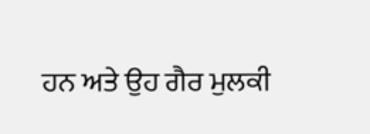ਹਨ ਅਤੇ ਉਹ ਗੈਰ ਮੁਲਕੀ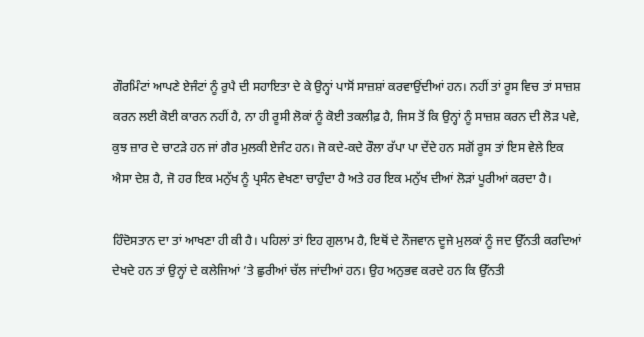ਗੌਰਮਿੰਟਾਂ ਆਪਣੇ ਏਜੰਟਾਂ ਨੂੰ ਰੁਪੈ ਦੀ ਸਹਾਇਤਾ ਦੇ ਕੇ ਉਨ੍ਹਾਂ ਪਾਸੋਂ ਸਾਜ਼ਸ਼ਾਂ ਕਰਵਾਉਂਦੀਆਂ ਹਨ। ਨਹੀਂ ਤਾਂ ਰੂਸ ਵਿਚ ਤਾਂ ਸਾਜ਼ਸ਼ ਕਰਨ ਲਈ ਕੋਈ ਕਾਰਨ ਨਹੀਂ ਹੈ, ਨਾ ਹੀ ਰੂਸੀ ਲੋਕਾਂ ਨੂੰ ਕੋਈ ਤਕਲੀਫ਼ ਹੈ, ਜਿਸ ਤੋਂ ਕਿ ਉਨ੍ਹਾਂ ਨੂੰ ਸਾਜ਼ਸ਼ ਕਰਨ ਦੀ ਲੋੜ ਪਵੇ, ਕੁਝ ਜ਼ਾਰ ਦੇ ਚਾਟੜੇ ਹਨ ਜਾਂ ਗੈਰ ਮੁਲਕੀ ਏਜੰਟ ਹਨ। ਜੋ ਕਦੇ-ਕਦੇ ਰੌਲਾ ਰੱਪਾ ਪਾ ਦੇਂਦੇ ਹਨ ਸਗੋਂ ਰੂਸ ਤਾਂ ਇਸ ਵੇਲੇ ਇਕ ਐਸਾ ਦੇਸ਼ ਹੈ, ਜੋ ਹਰ ਇਕ ਮਨੁੱਖ ਨੂੰ ਪ੍ਰਸੰਨ ਵੇਖਣਾ ਚਾਹੁੰਦਾ ਹੈ ਅਤੇ ਹਰ ਇਕ ਮਨੁੱਖ ਦੀਆਂ ਲੋੜਾਂ ਪੂਰੀਆਂ ਕਰਦਾ ਹੈ।

ਹਿੰਦੋਸਤਾਨ ਦਾ ਤਾਂ ਆਖਣਾ ਹੀ ਕੀ ਹੈ। ਪਹਿਲਾਂ ਤਾਂ ਇਹ ਗੁਲਾਮ ਹੈ, ਇਥੋਂ ਦੇ ਨੌਜਵਾਨ ਦੂਜੇ ਮੁਲਕਾਂ ਨੂੰ ਜਦ ਉੱਨਤੀ ਕਰਦਿਆਂ ਦੇਖਦੇ ਹਨ ਤਾਂ ਉਨ੍ਹਾਂ ਦੇ ਕਲੇਜਿਆਂ ’ਤੇ ਛੁਰੀਆਂ ਚੱਲ ਜਾਂਦੀਆਂ ਹਨ। ਉਹ ਅਨੁਭਵ ਕਰਦੇ ਹਨ ਕਿ ਉੱਨਤੀ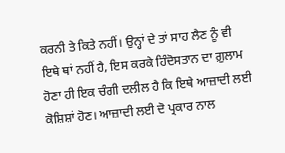ਕਰਨੀ ਤੇ ਕਿਤੇ ਨਹੀਂ। ਉਨ੍ਹਾਂ ਦੇ ਤਾਂ ਸਾਹ ਲੈਣ ਨੂੰ ਵੀ ਇਥੇ ਥਾਂ ਨਹੀਂ ਹੈ, ਇਸ ਕਰਕੇ ਹਿੰਦੋਸਤਾਨ ਦਾ ਗ਼ੁਲਾਮ ਹੋਣਾ ਹੀ ਇਕ ਚੰਗੀ ਦਲੀਲ ਹੈ ਕਿ ਇਥੇ ਆਜ਼ਾਦੀ ਲਈ ਕੋਸ਼ਿਸ਼ਾਂ ਹੋਣ। ਆਜ਼ਾਦੀ ਲਈ ਦੋ ਪ੍ਰਕਾਰ ਨਾਲ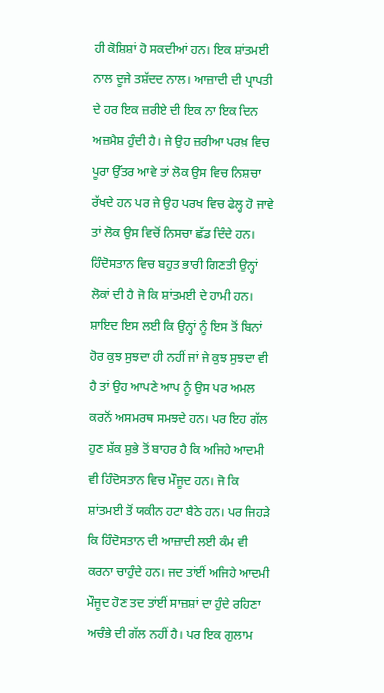ਹੀ ਕੋਸ਼ਿਸ਼ਾਂ ਹੋ ਸਕਦੀਆਂ ਹਨ। ਇਕ ਸ਼ਾਂਤਮਈ ਨਾਲ ਦੂਜੇ ਤਸ਼ੱਦਦ ਨਾਲ। ਆਜ਼ਾਦੀ ਦੀ ਪ੍ਰਾਪਤੀ ਦੇ ਹਰ ਇਕ ਜ਼ਰੀਏ ਦੀ ਇਕ ਨਾ ਇਕ ਦਿਨ ਅਜ਼ਮੈਸ਼ ਹੁੰਦੀ ਹੈ। ਜੇ ਉਹ ਜ਼ਰੀਆ ਪਰਖ਼ ਵਿਚ ਪੂਰਾ ਉੱਤਰ ਆਵੇ ਤਾਂ ਲੋਕ ਉਸ ਵਿਚ ਨਿਸ਼ਚਾ ਰੱਖਦੇ ਹਨ ਪਰ ਜੇ ਉਹ ਪਰਖ ਵਿਚ ਫੇਲ੍ਹ ਹੋ ਜਾਵੇ ਤਾਂ ਲੋਕ ਉਸ ਵਿਚੋਂ ਨਿਸਚਾ ਛੱਡ ਦਿੰਦੇ ਹਨ। ਹਿੰਦੋਸਤਾਨ ਵਿਚ ਬਹੁਤ ਭਾਰੀ ਗਿਣਤੀ ਉਨ੍ਹਾਂ ਲੋਕਾਂ ਦੀ ਹੈ ਜੋ ਕਿ ਸ਼ਾਂਤਮਈ ਦੇ ਹਾਮੀ ਹਨ। ਸ਼ਾਇਦ ਇਸ ਲਈ ਕਿ ਉਨ੍ਹਾਂ ਨੂੰ ਇਸ ਤੋਂ ਬਿਨਾਂ ਹੋਰ ਕੁਝ ਸੁਝਦਾ ਹੀ ਨਹੀਂ ਜਾਂ ਜੇ ਕੁਝ ਸੁਝਦਾ ਵੀ ਹੈ ਤਾਂ ਉਹ ਆਪਣੇ ਆਪ ਨੂੰ ਉਸ ਪਰ ਅਮਲ ਕਰਨੋਂ ਅਸਮਰਥ ਸਮਝਦੇ ਹਨ। ਪਰ ਇਹ ਗੱਲ ਹੁਣ ਸ਼ੱਕ ਸ਼ੁਭੇ ਤੋਂ ਬਾਹਰ ਹੈ ਕਿ ਅਜਿਹੇ ਆਦਮੀ ਵੀ ਹਿੰਦੋਸਤਾਨ ਵਿਚ ਮੌਜੂਦ ਹਨ। ਜੋ ਕਿ ਸ਼ਾਂਤਮਈ ਤੋਂ ਯਕੀਨ ਹਟਾ ਬੈਠੇ ਹਨ। ਪਰ ਜਿਹੜੇ ਕਿ ਹਿੰਦੋਸਤਾਨ ਦੀ ਆਜ਼ਾਦੀ ਲਈ ਕੰਮ ਵੀ ਕਰਨਾ ਚਾਹੁੰਦੇ ਹਨ। ਜਦ ਤਾਂਈਂ ਅਜਿਹੇ ਆਦਮੀ ਮੌਜੂਦ ਹੋਣ ਤਦ ਤਾਂਈਂ ਸਾਜ਼ਸ਼ਾਂ ਦਾ ਹੁੰਦੇ ਰਹਿਣਾ ਅਚੰਭੇ ਦੀ ਗੱਲ ਨਹੀਂ ਹੈ। ਪਰ ਇਕ ਗੁਲਾਮ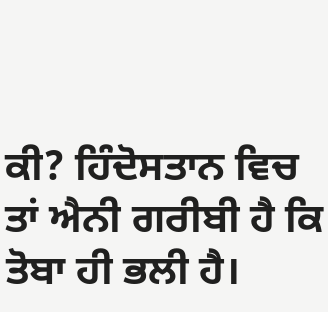ਕੀ? ਹਿੰਦੋਸਤਾਨ ਵਿਚ ਤਾਂ ਐਨੀ ਗਰੀਬੀ ਹੈ ਕਿ ਤੋਬਾ ਹੀ ਭਲੀ ਹੈ।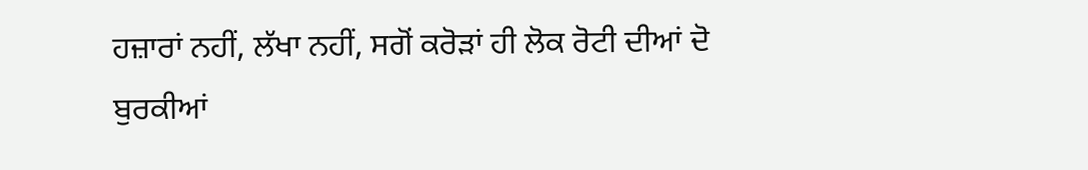ਹਜ਼ਾਰਾਂ ਨਹੀਂ, ਲੱਖਾ ਨਹੀਂ, ਸਗੋਂ ਕਰੋੜਾਂ ਹੀ ਲੋਕ ਰੋਟੀ ਦੀਆਂ ਦੋ ਬੁਰਕੀਆਂ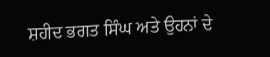ਸ਼ਹੀਦ ਭਗਤ ਸਿੰਘ ਅਤੇ ਉਹਨਾਂ ਦੇ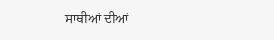ਸਾਥੀਆਂ ਦੀਆਂ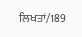ਲਿਖਤਾਂ/189